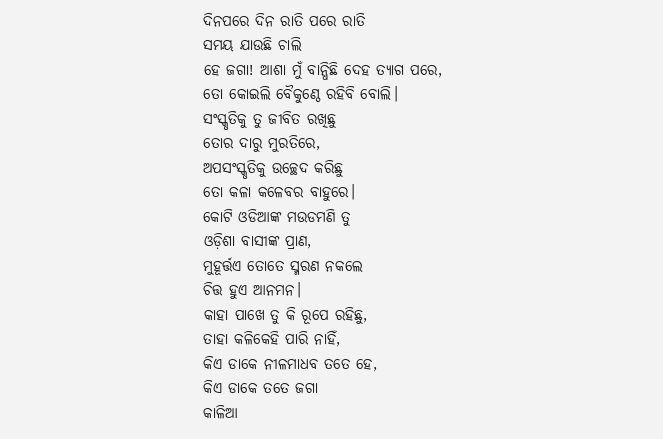ଦିନପରେ ଦିନ ରାତି ପରେ ରାତି
ସମୟ ଯାଉଛି ଚାଲି
ହେ ଜଗା! ଆଶା ମୁଁ ବାନ୍ଧିଛି ଦେହ ତ୍ୟାଗ ପରେ,
ତୋ କୋଇଲି ବୈକୁଣ୍ଠେ ରହିବି ବୋଲି।
ସଂସ୍କୃତିକୁ ତୁ ଜୀବିତ ରଖିଛୁ
ତୋର ଦାରୁ ମୁରତିରେ,
ଅପସଂସ୍କୃତିକୁ ଉଚ୍ଛେଦ କରିଛୁ
ତୋ କଳା କଳେବର ବାହୁରେ।
କୋଟି ଓଡିଆଙ୍କ ମଉଡମଣି ତୁ
ଓଡ଼ିଶା ବାସୀଙ୍କ ପ୍ରାଣ,
ମୁହୂର୍ତ୍ତଏ ତୋତେ ସ୍ମରଣ ନକଲେ
ଚିତ୍ତ ହୁଏ ଆନମନ।
କାହା ପାଖେ ତୁ କି ରୂପେ ରହିଛୁ,
ତାହା କଳିକେହି ପାରି ନାହିଁ,
କିଏ ଡାକେ ନୀଳମାଧବ ତତେ ହେ,
କିଏ ଡାକେ ତତେ ଜଗା
କାଳିଆ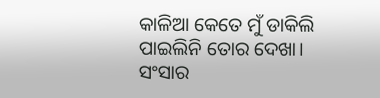କାଳିଆ କେତେ ମୁଁ ଡାକିଲି
ପାଇଲିନି ତୋର ଦେଖା।
ସଂସାର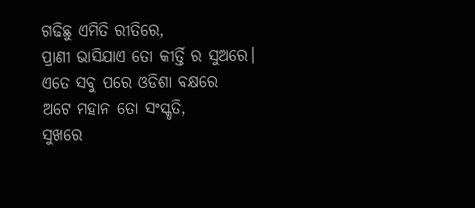ଗଢିଛୁ ଏମିତି ରୀତିରେ,
ପ୍ରାଣୀ ଭାସିଯାଏ ତୋ କୀର୍ତ୍ତି ର ସୁଅରେ।
ଏତେ ସବୁ ପରେ ଓଡିଶା ବକ୍ଷରେ
ଅଟେ ମହାନ ତୋ ସଂସ୍କୃତି,
ସୁଖରେ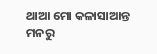ଥାଆ ମୋ କଳାସାଆନ୍ତ
ମନରୁ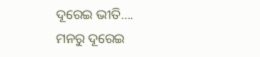ଦୂରେଇ ଭୀତି….
ମନରୁ ଦୂରେଇ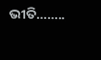ଭୀତି……..